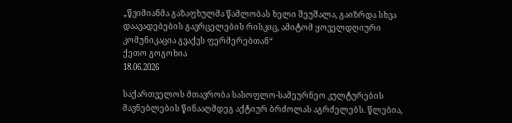„წვიმიანმა გაზაფხულმა წამლობას ხელი შეუშალა, გაიზრდა სხვა დაავადებების გავრცელების რისკიც, ამიტომ ყოველდღიური კომუნიკაცია გვაქვს ფერმერებთან“
ქეთო გოგოხია
18.06.2026

საქართველოს მთავრობა სასოფლო-სამეურნეო კულტურების მავნებლების წინააღმდეგ აქტიურ ბრძოლას აგრძელებს. წლებია,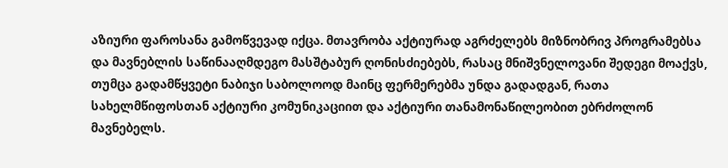აზიური ფაროსანა გამოწვევად იქცა. მთავრობა აქტიურად აგრძელებს მიზნობრივ პროგრამებსა და მავნებლის საწინააღმდეგო მასშტაბურ ღონისძიებებს, რასაც მნიშვნელოვანი შედეგი მოაქვს, თუმცა გადამწყვეტი ნაბიჯი საბოლოოდ მაინც ფერმერებმა უნდა გადადგან, რათა სახელმწიფოსთან აქტიური კომუნიკაციით და აქტიური თანამონაწილეობით ებრძოლონ მავნებელს.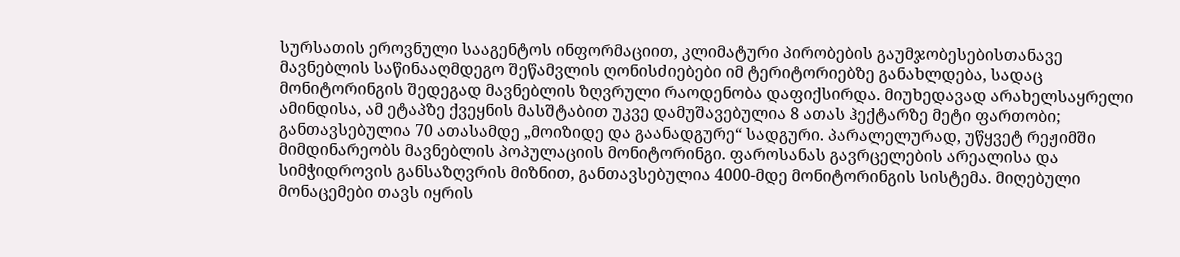სურსათის ეროვნული სააგენტოს ინფორმაციით, კლიმატური პირობების გაუმჯობესებისთანავე მავნებლის საწინააღმდეგო შეწამვლის ღონისძიებები იმ ტერიტორიებზე განახლდება, სადაც მონიტორინგის შედეგად მავნებლის ზღვრული რაოდენობა დაფიქსირდა. მიუხედავად არახელსაყრელი ამინდისა, ამ ეტაპზე ქვეყნის მასშტაბით უკვე დამუშავებულია 8 ათას ჰექტარზე მეტი ფართობი; განთავსებულია 70 ათასამდე „მოიზიდე და გაანადგურე“ სადგური. პარალელურად, უწყვეტ რეჟიმში მიმდინარეობს მავნებლის პოპულაციის მონიტორინგი. ფაროსანას გავრცელების არეალისა და სიმჭიდროვის განსაზღვრის მიზნით, განთავსებულია 4000-მდე მონიტორინგის სისტემა. მიღებული მონაცემები თავს იყრის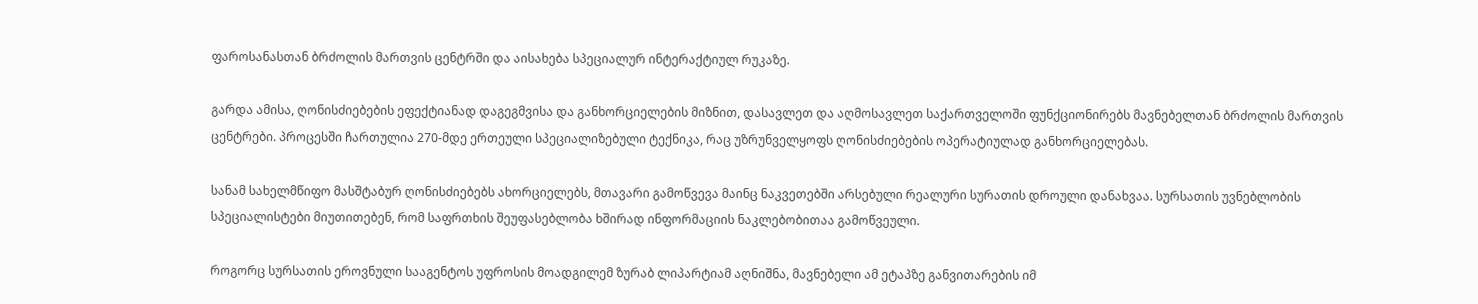ფაროსანასთან ბრძოლის მართვის ცენტრში და აისახება სპეციალურ ინტერაქტიულ რუკაზე.

გარდა ამისა, ღონისძიებების ეფექტიანად დაგეგმვისა და განხორციელების მიზნით, დასავლეთ და აღმოსავლეთ საქართველოში ფუნქციონირებს მავნებელთან ბრძოლის მართვის ცენტრები. პროცესში ჩართულია 270-მდე ერთეული სპეციალიზებული ტექნიკა, რაც უზრუნველყოფს ღონისძიებების ოპერატიულად განხორციელებას.

სანამ სახელმწიფო მასშტაბურ ღონისძიებებს ახორციელებს, მთავარი გამოწვევა მაინც ნაკვეთებში არსებული რეალური სურათის დროული დანახვაა. სურსათის უვნებლობის სპეციალისტები მიუთითებენ, რომ საფრთხის შეუფასებლობა ხშირად ინფორმაციის ნაკლებობითაა გამოწვეული.

როგორც სურსათის ეროვნული სააგენტოს უფროსის მოადგილემ ზურაბ ლიპარტიამ აღნიშნა, მავნებელი ამ ეტაპზე განვითარების იმ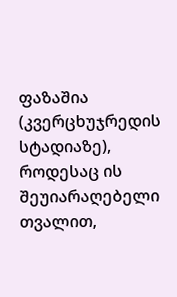ფაზაშია (კვერცხუჯრედის სტადიაზე), როდესაც ის შეუიარაღებელი თვალით,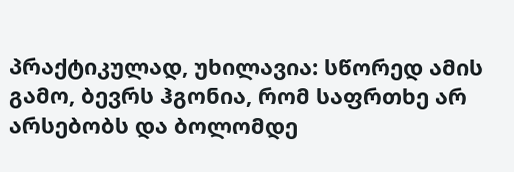პრაქტიკულად, უხილავია: სწორედ ამის გამო, ბევრს ჰგონია, რომ საფრთხე არ არსებობს და ბოლომდე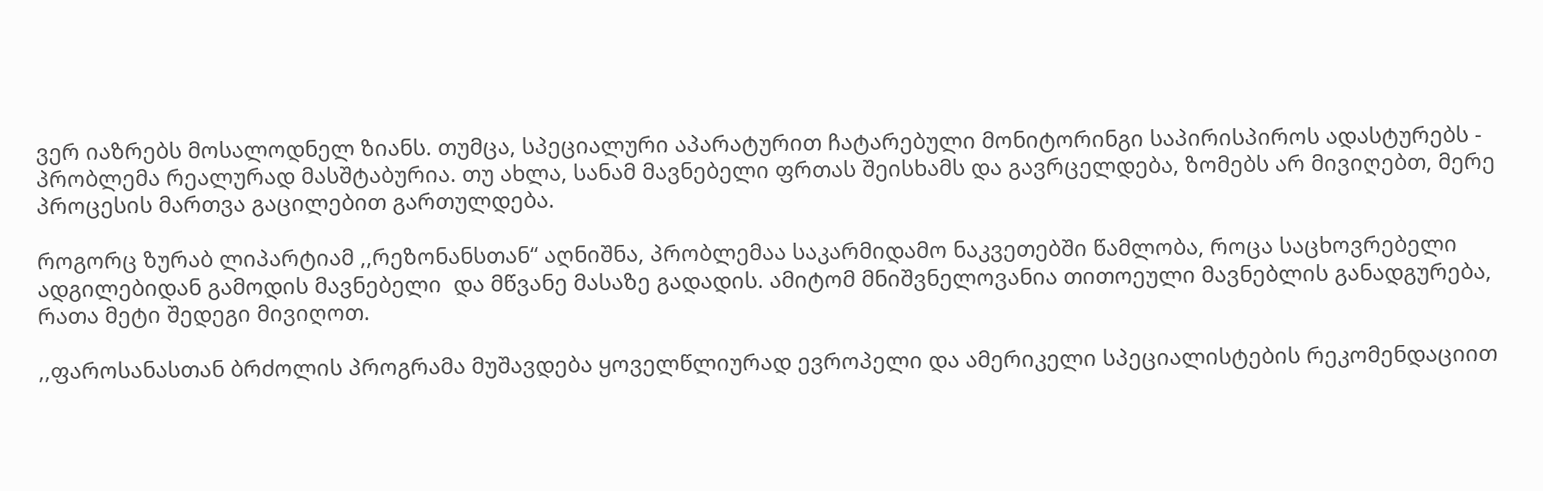ვერ იაზრებს მოსალოდნელ ზიანს. თუმცა, სპეციალური აპარატურით ჩატარებული მონიტორინგი საპირისპიროს ადასტურებს - პრობლემა რეალურად მასშტაბურია. თუ ახლა, სანამ მავნებელი ფრთას შეისხამს და გავრცელდება, ზომებს არ მივიღებთ, მერე პროცესის მართვა გაცილებით გართულდება.

როგორც ზურაბ ლიპარტიამ ,,რეზონანსთან“ აღნიშნა, პრობლემაა საკარმიდამო ნაკვეთებში წამლობა, როცა საცხოვრებელი ადგილებიდან გამოდის მავნებელი  და მწვანე მასაზე გადადის. ამიტომ მნიშვნელოვანია თითოეული მავნებლის განადგურება, რათა მეტი შედეგი მივიღოთ.

,,ფაროსანასთან ბრძოლის პროგრამა მუშავდება ყოველწლიურად ევროპელი და ამერიკელი სპეციალისტების რეკომენდაციით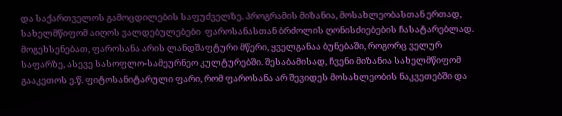და საქართველოს გამოცდილების საფუძველზე. პროგრამის მიზანია, მოსახლეობასთან ერთად, სახელმწიფომ აიღოს ვალდებულებები  ფაროსანასთან ბრძოლის ღონისძიებების ჩასატარებლად. მოგეხსენებათ, ფაროსანა არის ლანდშაფტური მწერი, ყველგანაა ბუნებაში, როგორც ველურ საფარზე, ასევე სასოფლო-სამეურნეო კულტურებში. შესაბამისად, ჩვენი მიზანია სახელმწიფომ გააკეთოს ე.წ. ფიტოსანიტარული ფარი, რომ ფაროსანა არ შევიდეს მოსახლეობის ნაკვეთებში და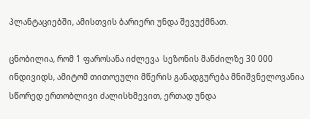პლანტაციებში, ამისთვის ბარიერი უნდა შევუქმნათ.

ცნობილია, რომ 1 ფაროსანა იძლევა  სეზონის მანძილზე 30 000 ინდივიდს, ამიტომ თითოეული მწერის განადგურება მნიშვნელოვანია სწორედ ერთობლივი ძალისხმევით, ერთად უნდა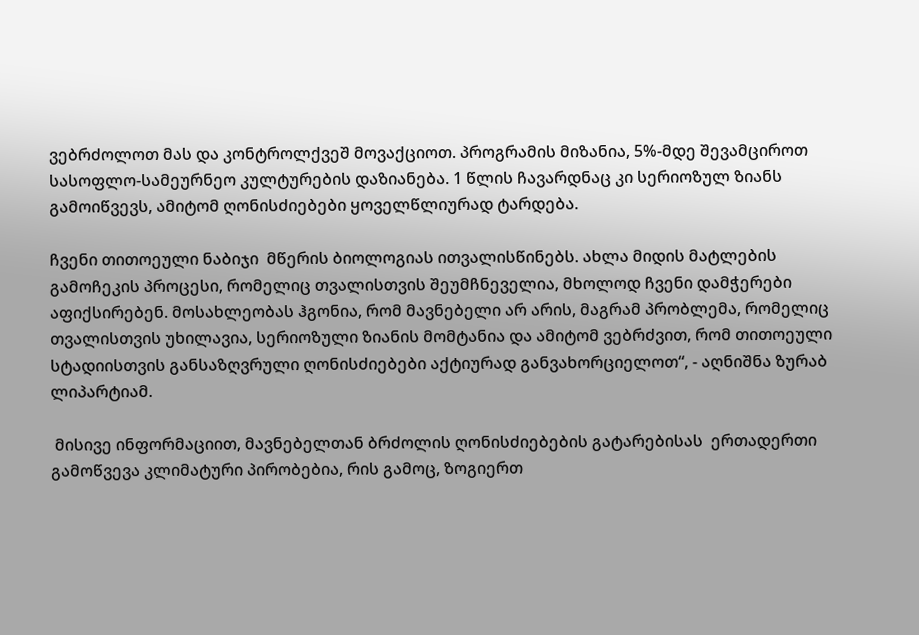ვებრძოლოთ მას და კონტროლქვეშ მოვაქციოთ. პროგრამის მიზანია, 5%-მდე შევამციროთ სასოფლო-სამეურნეო კულტურების დაზიანება. 1 წლის ჩავარდნაც კი სერიოზულ ზიანს გამოიწვევს, ამიტომ ღონისძიებები ყოველწლიურად ტარდება.

ჩვენი თითოეული ნაბიჯი  მწერის ბიოლოგიას ითვალისწინებს. ახლა მიდის მატლების გამოჩეკის პროცესი, რომელიც თვალისთვის შეუმჩნეველია, მხოლოდ ჩვენი დამჭერები აფიქსირებენ. მოსახლეობას ჰგონია, რომ მავნებელი არ არის, მაგრამ პრობლემა, რომელიც თვალისთვის უხილავია, სერიოზული ზიანის მომტანია და ამიტომ ვებრძვით, რომ თითოეული სტადიისთვის განსაზღვრული ღონისძიებები აქტიურად განვახორციელოთ“, - აღნიშნა ზურაბ ლიპარტიამ.

 მისივე ინფორმაციით, მავნებელთან ბრძოლის ღონისძიებების გატარებისას  ერთადერთი გამოწვევა კლიმატური პირობებია, რის გამოც, ზოგიერთ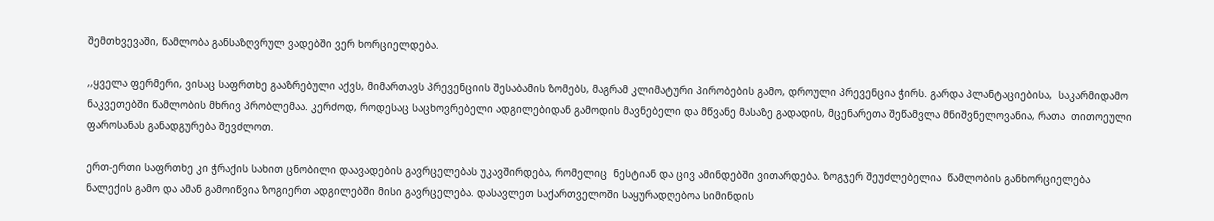შემთხვევაში, წამლობა განსაზღვრულ ვადებში ვერ ხორციელდება.

,,ყველა ფერმერი, ვისაც საფრთხე გააზრებული აქვს, მიმართავს პრევენციის შესაბამის ზომებს, მაგრამ კლიმატური პირობების გამო, დროული პრევენცია ჭირს. გარდა პლანტაციებისა,  საკარმიდამო ნაკვეთებში წამლობის მხრივ პრობლემაა. კერძოდ, როდესაც საცხოვრებელი ადგილებიდან გამოდის მავნებელი და მწვანე მასაზე გადადის, მცენარეთა შეწამვლა მნიშვნელოვანია, რათა  თითოეული ფაროსანას განადგურება შევძლოთ.

ერთ-ერთი საფრთხე კი ჭრაქის სახით ცნობილი დაავადების გავრცელებას უკავშირდება, რომელიც  ნესტიან და ცივ ამინდებში ვითარდება. ზოგჯერ შეუძლებელია  წამლობის განხორციელება ნალექის გამო და ამან გამოიწვია ზოგიერთ ადგილებში მისი გავრცელება. დასავლეთ საქართველოში საყურადღებოა სიმინდის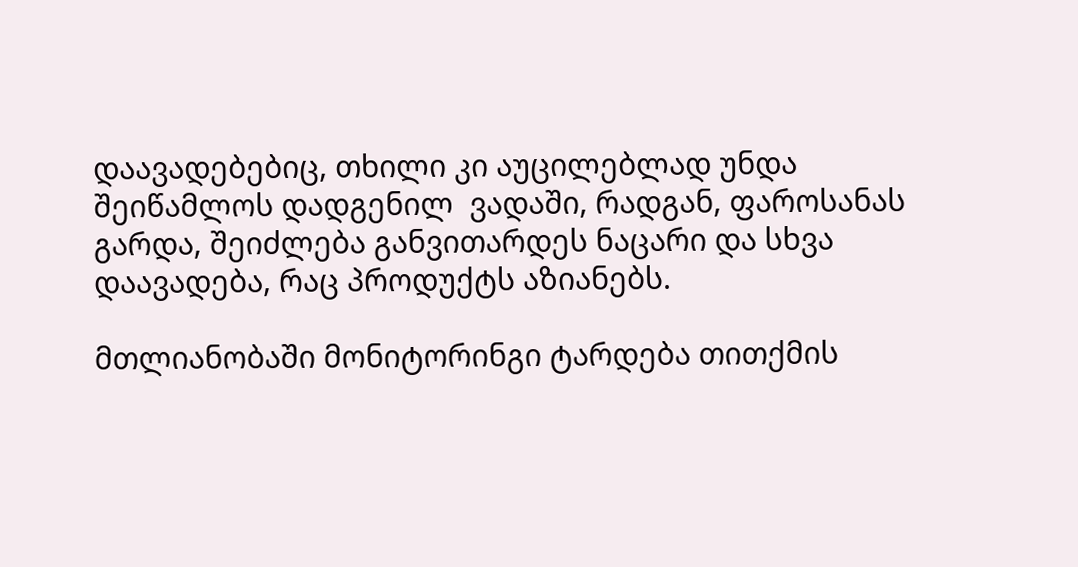დაავადებებიც, თხილი კი აუცილებლად უნდა შეიწამლოს დადგენილ  ვადაში, რადგან, ფაროსანას გარდა, შეიძლება განვითარდეს ნაცარი და სხვა დაავადება, რაც პროდუქტს აზიანებს.

მთლიანობაში მონიტორინგი ტარდება თითქმის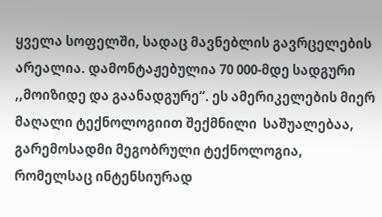ყველა სოფელში, სადაც მავნებლის გავრცელების არეალია. დამონტაჟებულია 70 000-მდე სადგური ,,მოიზიდე და გაანადგურე“. ეს ამერიკელების მიერ მაღალი ტექნოლოგიით შექმნილი  საშუალებაა,  გარემოსადმი მეგობრული ტექნოლოგია, რომელსაც ინტენსიურად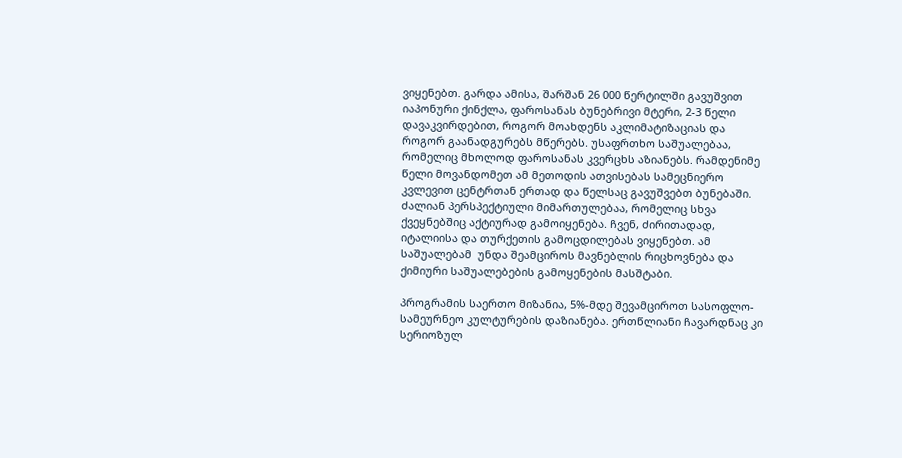ვიყენებთ. გარდა ამისა, შარშან 26 000 წერტილში გავუშვით იაპონური ქინქლა, ფაროსანას ბუნებრივი მტერი, 2-3 წელი დავაკვირდებით, როგორ მოახდენს აკლიმატიზაციას და როგორ გაანადგურებს მწერებს. უსაფრთხო საშუალებაა, რომელიც მხოლოდ ფაროსანას კვერცხს აზიანებს. რამდენიმე წელი მოვანდომეთ ამ მეთოდის ათვისებას სამეცნიერო კვლევით ცენტრთან ერთად და წელსაც გავუშვებთ ბუნებაში. ძალიან პერსპექტიული მიმართულებაა, რომელიც სხვა ქვეყნებშიც აქტიურად გამოიყენება. ჩვენ, ძირითადად, იტალიისა და თურქეთის გამოცდილებას ვიყენებთ. ამ საშუალებამ  უნდა შეამციროს მავნებლის რიცხოვნება და ქიმიური საშუალებების გამოყენების მასშტაბი.

პროგრამის საერთო მიზანია, 5%-მდე შევამციროთ სასოფლო-სამეურნეო კულტურების დაზიანება. ერთწლიანი ჩავარდნაც კი სერიოზულ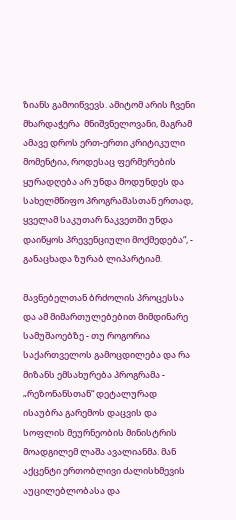ზიანს გამოიწვევს. ამიტომ არის ჩვენი მხარდაჭერა  მნიშვნელოვანი, მაგრამ ამავე დროს ერთ-ერთი კრიტიკული მომენტია, როდესაც ფერმერების ყურადღება არ უნდა მოდუნდეს და სახელმწიფო პროგრამასთან ერთად, ყველამ საკუთარ ნაკვეთში უნდა დაიწყოს პრევენციული მოქმედება“, - განაცხადა ზურაბ ლიპარტიამ.

მავნებელთან ბრძოლის პროცესსა და ამ მიმართულებებით მიმდინარე სამუშაოებზე - თუ როგორია საქართველოს გამოცდილება და რა მიზანს ემსახურება პროგრამა -  „რეზონანსთან“ დეტალურად ისაუბრა გარემოს დაცვის და სოფლის მეურნეობის მინისტრის მოადგილემ ლაშა ავალიანმა. მან აქცენტი ერთობლივი ძალისხმევის აუცილებლობასა და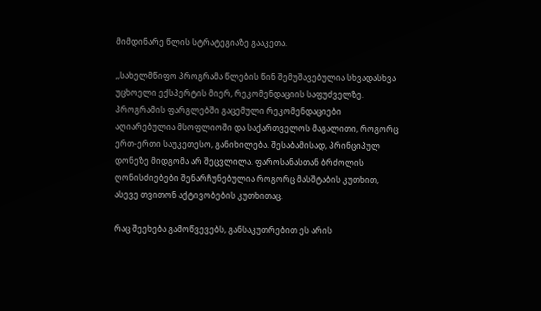მიმდინარე წლის სტრატეგიაზე გააკეთა.

,,სახელმწიფო პროგრამა წლების წინ შემუშავებულია სხვადასხვა უცხოელი ექსპერტის მიერ, რეკომენდაციის საფუძველზე. პროგრამის ფარგლებში გაცემული რეკომენდაციები აღიარებულია მსოფლიოში და საქართველოს მაგალითი, როგორც ერთ-ერთი საუკეთესო, განიხილება. შესაბამისად, პრინციპულ დონეზე მიდგომა არ შეცვლილა. ფაროსანასთან ბრძოლის ღონისძიებები შენარჩუნებულია როგორც მასშტაბის კუთხით, ასევე თვითონ აქტივობების კუთხითაც.

რაც შეეხება გამოწვევებს, განსაკუთრებით ეს არის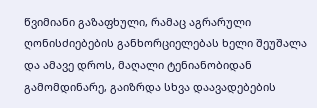წვიმიანი გაზაფხული, რამაც აგრარული ღონისძიებების განხორციელებას ხელი შეუშალა და ამავე დროს, მაღალი ტენიანობიდან გამომდინარე, გაიზრდა სხვა დაავადებების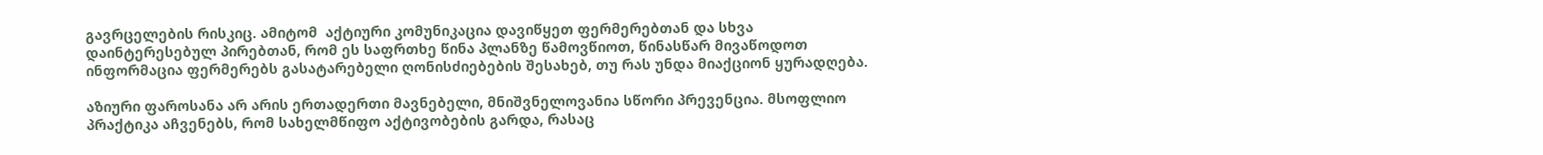გავრცელების რისკიც. ამიტომ  აქტიური კომუნიკაცია დავიწყეთ ფერმერებთან და სხვა დაინტერესებულ პირებთან, რომ ეს საფრთხე წინა პლანზე წამოვწიოთ, წინასწარ მივაწოდოთ ინფორმაცია ფერმერებს გასატარებელი ღონისძიებების შესახებ, თუ რას უნდა მიაქციონ ყურადღება.

აზიური ფაროსანა არ არის ერთადერთი მავნებელი, მნიშვნელოვანია სწორი პრევენცია. მსოფლიო პრაქტიკა აჩვენებს, რომ სახელმწიფო აქტივობების გარდა, რასაც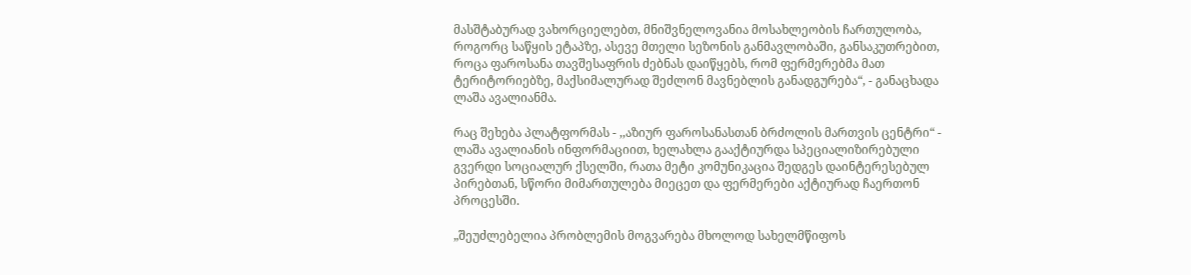მასშტაბურად ვახორციელებთ, მნიშვნელოვანია მოსახლეობის ჩართულობა, როგორც საწყის ეტაპზე, ასევე მთელი სეზონის განმავლობაში, განსაკუთრებით, როცა ფაროსანა თავშესაფრის ძებნას დაიწყებს, რომ ფერმერებმა მათ ტერიტორიებზე, მაქსიმალურად შეძლონ მავნებლის განადგურება“, - განაცხადა ლაშა ავალიანმა.

რაც შეხება პლატფორმას - ,,აზიურ ფაროსანასთან ბრძოლის მართვის ცენტრი“ - ლაშა ავალიანის ინფორმაციით, ხელახლა გააქტიურდა სპეციალიზირებული გვერდი სოციალურ ქსელში, რათა მეტი კომუნიკაცია შედგეს დაინტერესებულ პირებთან, სწორი მიმართულება მიეცეთ და ფერმერები აქტიურად ჩაერთონ პროცესში.

„შეუძლებელია პრობლემის მოგვარება მხოლოდ სახელმწიფოს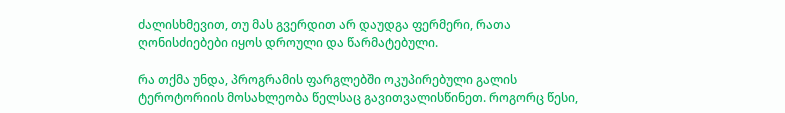ძალისხმევით, თუ მას გვერდით არ დაუდგა ფერმერი, რათა ღონისძიებები იყოს დროული და წარმატებული.

რა თქმა უნდა, პროგრამის ფარგლებში ოკუპირებული გალის ტეროტორიის მოსახლეობა წელსაც გავითვალისწინეთ. როგორც წესი,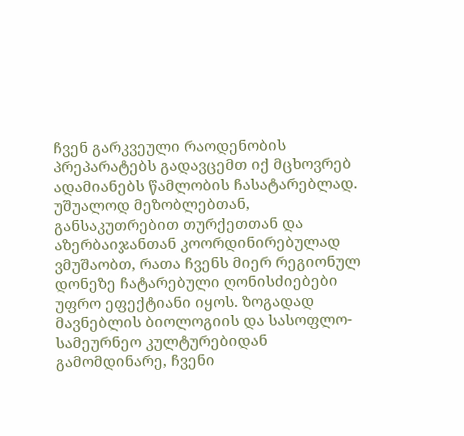ჩვენ გარკვეული რაოდენობის პრეპარატებს გადავცემთ იქ მცხოვრებ ადამიანებს წამლობის ჩასატარებლად. უშუალოდ მეზობლებთან, განსაკუთრებით თურქეთთან და აზერბაიჯანთან კოორდინირებულად ვმუშაობთ, რათა ჩვენს მიერ რეგიონულ დონეზე ჩატარებული ღონისძიებები უფრო ეფექტიანი იყოს. ზოგადად მავნებლის ბიოლოგიის და სასოფლო-სამეურნეო კულტურებიდან გამომდინარე, ჩვენი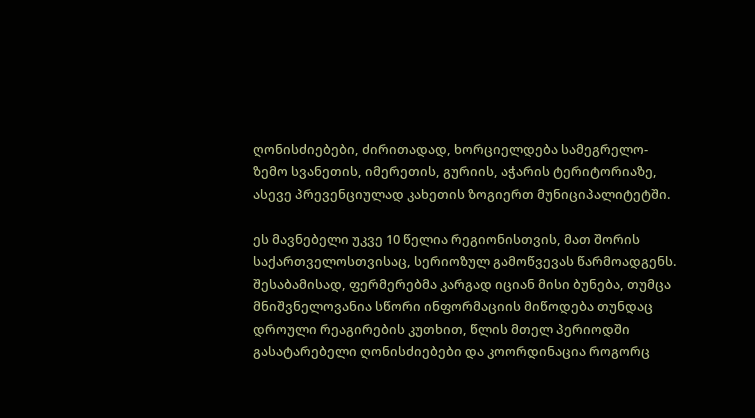ღონისძიებები, ძირითადად, ხორციელდება სამეგრელო-ზემო სვანეთის, იმერეთის, გურიის, აჭარის ტერიტორიაზე, ასევე პრევენციულად კახეთის ზოგიერთ მუნიციპალიტეტში.

ეს მავნებელი უკვე 10 წელია რეგიონისთვის, მათ შორის საქართველოსთვისაც, სერიოზულ გამოწვევას წარმოადგენს. შესაბამისად, ფერმერებმა კარგად იციან მისი ბუნება, თუმცა მნიშვნელოვანია სწორი ინფორმაციის მიწოდება თუნდაც დროული რეაგირების კუთხით, წლის მთელ პერიოდში გასატარებელი ღონისძიებები და კოორდინაცია როგორც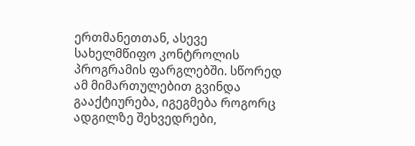ერთმანეთთან, ასევე სახელმწიფო კონტროლის პროგრამის ფარგლებში. სწორედ ამ მიმართულებით გვინდა გააქტიურება, იგეგმება როგორც ადგილზე შეხვედრები,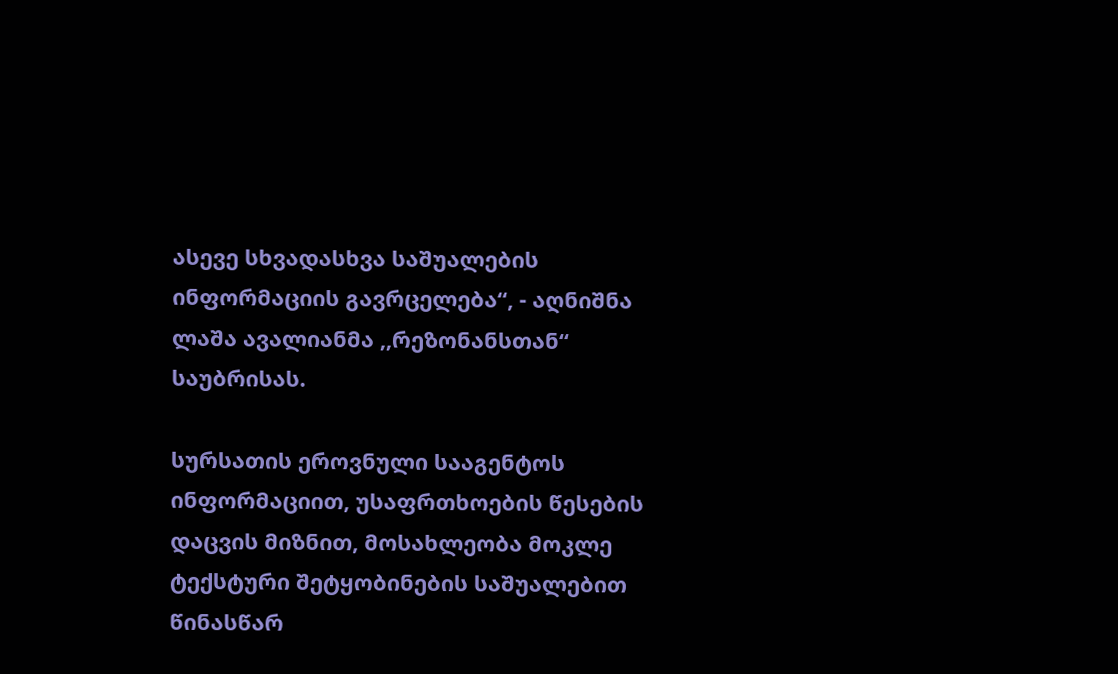ასევე სხვადასხვა საშუალების ინფორმაციის გავრცელება“, - აღნიშნა ლაშა ავალიანმა ,,რეზონანსთან“ საუბრისას.

სურსათის ეროვნული სააგენტოს ინფორმაციით, უსაფრთხოების წესების დაცვის მიზნით, მოსახლეობა მოკლე ტექსტური შეტყობინების საშუალებით წინასწარ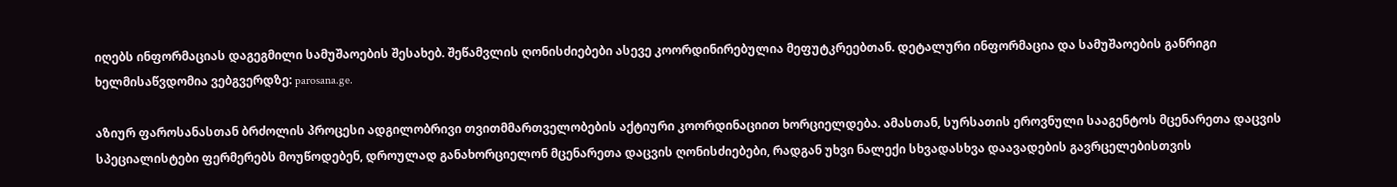იღებს ინფორმაციას დაგეგმილი სამუშაოების შესახებ. შეწამვლის ღონისძიებები ასევე კოორდინირებულია მეფუტკრეებთან. დეტალური ინფორმაცია და სამუშაოების განრიგი ხელმისაწვდომია ვებგვერდზე: parosana.ge.

აზიურ ფაროსანასთან ბრძოლის პროცესი ადგილობრივი თვითმმართველობების აქტიური კოორდინაციით ხორციელდება. ამასთან, სურსათის ეროვნული სააგენტოს მცენარეთა დაცვის სპეციალისტები ფერმერებს მოუწოდებენ, დროულად განახორციელონ მცენარეთა დაცვის ღონისძიებები, რადგან უხვი ნალექი სხვადასხვა დაავადების გავრცელებისთვის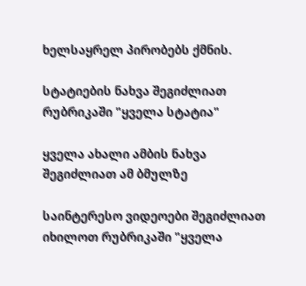ხელსაყრელ პირობებს ქმნის.

სტატიების ნახვა შეგიძლიათ რუბრიკაში "ყველა სტატია"

ყველა ახალი ამბის ნახვა შეგიძლიათ ამ ბმულზე

საინტერესო ვიდეოები შეგიძლიათ იხილოთ რუბრიკაში "ყველა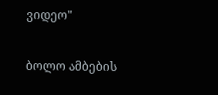ვიდეო"

ბოლო ამბების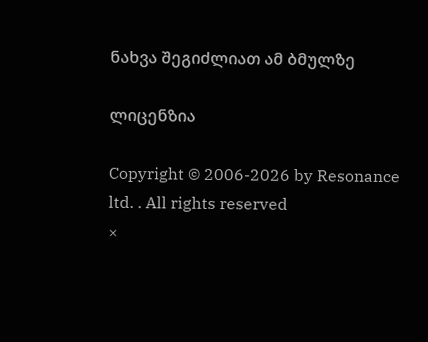ნახვა შეგიძლიათ ამ ბმულზე

ლიცენზია

Copyright © 2006-2026 by Resonance ltd. . All rights reserved
×